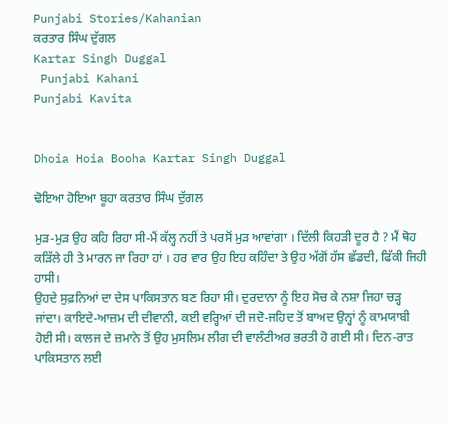Punjabi Stories/Kahanian
ਕਰਤਾਰ ਸਿੰਘ ਦੁੱਗਲ
Kartar Singh Duggal
 Punjabi Kahani
Punjabi Kavita


Dhoia Hoia Booha Kartar Singh Duggal

ਢੋਇਆ ਹੋਇਆ ਬੂਹਾ ਕਰਤਾਰ ਸਿੰਘ ਦੁੱਗਲ

ਮੁੜ-ਮੁੜ ਉਹ ਕਹਿ ਰਿਹਾ ਸੀ-ਮੈਂ ਕੱਲ੍ਹ ਨਹੀਂ ਤੇ ਪਰਸੋਂ ਮੁੜ ਆਵਾਂਗਾ । ਦਿੱਲੀ ਕਿਹੜੀ ਦੂਰ ਹੈ ? ਮੈਂ ਥੋਹ ਕੜਿੱਲੇ ਹੀ ਤੇ ਮਾਰਨ ਜਾ ਰਿਹਾ ਹਾਂ । ਹਰ ਵਾਰ ਉਹ ਇਹ ਕਹਿੰਦਾ ਤੇ ਉਹ ਅੱਗੋਂ ਹੱਸ ਛੱਡਦੀ, ਫਿੱਕੀ ਜਿਹੀ ਹਾਸੀ।
ਉਹਦੇ ਸੁਫ਼ਨਿਆਂ ਦਾ ਦੇਸ ਪਾਕਿਸਤਾਨ ਬਣ ਰਿਹਾ ਸੀ। ਦੁਰਦਾਨਾ ਨੂੰ ਇਹ ਸੋਚ ਕੇ ਨਸ਼ਾ ਜਿਹਾ ਚੜ੍ਹ ਜਾਂਦਾ। ਕਾਇਦੇ-ਆਜ਼ਮ ਦੀ ਦੀਵਾਨੀ, ਕਈ ਵਰ੍ਹਿਆਂ ਦੀ ਜਦੋ-ਜਹਿਦ ਤੋਂ ਬਾਅਦ ਉਨ੍ਹਾਂ ਨੂੰ ਕਾਮਯਾਬੀ ਹੋਈ ਸੀ। ਕਾਲਜ ਦੇ ਜ਼ਮਾਨੇ ਤੋਂ ਉਹ ਮੁਸਲਿਮ ਲੀਗ ਦੀ ਵਾਲੰਟੀਅਰ ਭਰਤੀ ਹੋ ਗਈ ਸੀ। ਦਿਨ-ਰਾਤ ਪਾਕਿਸਤਾਨ ਲਈ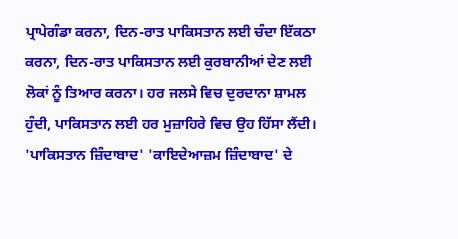ਪ੍ਰਾਪੇਗੰਡਾ ਕਰਨਾ, ਦਿਨ-ਰਾਤ ਪਾਕਿਸਤਾਨ ਲਈ ਚੰਦਾ ਇੱਕਠਾ ਕਰਨਾ, ਦਿਨ-ਰਾਤ ਪਾਕਿਸਤਾਨ ਲਈ ਕੁਰਬਾਨੀਆਂ ਦੇਣ ਲਈ ਲੋਕਾਂ ਨੂੰ ਤਿਆਰ ਕਰਨਾ। ਹਰ ਜਲਸੇ ਵਿਚ ਦੁਰਦਾਨਾ ਸ਼ਾਮਲ ਹੁੰਦੀ, ਪਾਕਿਸਤਾਨ ਲਈ ਹਰ ਮੁਜ਼ਾਹਿਰੇ ਵਿਚ ਉਹ ਹਿੱਸਾ ਲੈਂਦੀ। 'ਪਾਕਿਸਤਾਨ ਜ਼ਿੰਦਾਬਾਦ' 'ਕਾਇਦੇਆਜ਼ਮ ਜ਼ਿੰਦਾਬਾਦ' ਦੇ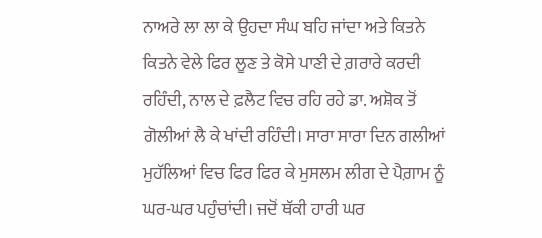ਨਾਅਰੇ ਲਾ ਲਾ ਕੇ ਉਹਦਾ ਸੰਘ ਬਹਿ ਜਾਂਦਾ ਅਤੇ ਕਿਤਨੇ ਕਿਤਨੇ ਵੇਲੇ ਫਿਰ ਲੂਣ ਤੇ ਕੋਸੇ ਪਾਣੀ ਦੇ ਗ਼ਰਾਰੇ ਕਰਦੀ ਰਹਿੰਦੀ, ਨਾਲ ਦੇ ਫ਼ਲੈਟ ਵਿਚ ਰਹਿ ਰਹੇ ਡਾ. ਅਸ਼ੋਕ ਤੋਂ ਗੋਲੀਆਂ ਲੈ ਕੇ ਖਾਂਦੀ ਰਹਿੰਦੀ। ਸਾਰਾ ਸਾਰਾ ਦਿਨ ਗਲੀਆਂ ਮੁਹੱਲਿਆਂ ਵਿਚ ਫਿਰ ਫਿਰ ਕੇ ਮੁਸਲਮ ਲੀਗ ਦੇ ਪੈਗ਼ਾਮ ਨੂੰ ਘਰ-ਘਰ ਪਹੁੰਚਾਂਦੀ। ਜਦੋਂ ਥੱਕੀ ਹਾਰੀ ਘਰ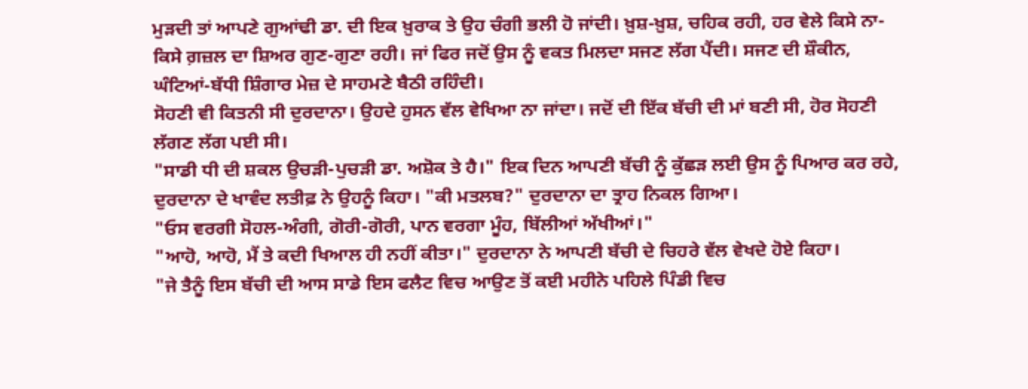ਮੁੜਦੀ ਤਾਂ ਆਪਣੇ ਗੁਆਂਢੀ ਡਾ. ਦੀ ਇਕ ਖ਼ੁਰਾਕ ਤੇ ਉਹ ਚੰਗੀ ਭਲੀ ਹੋ ਜਾਂਦੀ। ਖ਼ੁਸ਼-ਖ਼ੁਸ਼, ਚਹਿਕ ਰਹੀ, ਹਰ ਵੇਲੇ ਕਿਸੇ ਨਾ-ਕਿਸੇ ਗ਼ਜ਼ਲ ਦਾ ਸ਼ਿਅਰ ਗੁਣ-ਗੁਣਾ ਰਹੀ। ਜਾਂ ਫਿਰ ਜਦੋਂ ਉਸ ਨੂੰ ਵਕਤ ਮਿਲਦਾ ਸਜਣ ਲੱਗ ਪੈਂਦੀ। ਸਜਣ ਦੀ ਸ਼ੌਕੀਨ, ਘੰਟਿਆਂ-ਬੱਧੀ ਸ਼ਿੰਗਾਰ ਮੇਜ਼ ਦੇ ਸਾਹਮਣੇ ਬੈਠੀ ਰਹਿੰਦੀ।
ਸੋਹਣੀ ਵੀ ਕਿਤਨੀ ਸੀ ਦੁਰਦਾਨਾ। ਉਹਦੇ ਹੁਸਨ ਵੱਲ ਵੇਖਿਆ ਨਾ ਜਾਂਦਾ। ਜਦੋਂ ਦੀ ਇੱਕ ਬੱਚੀ ਦੀ ਮਾਂ ਬਣੀ ਸੀ, ਹੋਰ ਸੋਹਣੀ ਲੱਗਣ ਲੱਗ ਪਈ ਸੀ।
"ਸਾਡੀ ਧੀ ਦੀ ਸ਼ਕਲ ਉਚੜੀ-ਪੁਚੜੀ ਡਾ. ਅਸ਼ੋਕ ਤੇ ਹੈ।" ਇਕ ਦਿਨ ਆਪਣੀ ਬੱਚੀ ਨੂੰ ਕੁੱਛੜ ਲਈ ਉਸ ਨੂੰ ਪਿਆਰ ਕਰ ਰਹੇ, ਦੁਰਦਾਨਾ ਦੇ ਖਾਵੰਦ ਲਤੀਫ਼ ਨੇ ਉਹਨੂੰ ਕਿਹਾ। "ਕੀ ਮਤਲਬ?" ਦੁਰਦਾਨਾ ਦਾ ਤ੍ਰਾਹ ਨਿਕਲ ਗਿਆ।
"ਓਸ ਵਰਗੀ ਸੋਹਲ-ਅੰਗੀ, ਗੋਰੀ-ਗੋਰੀ, ਪਾਨ ਵਰਗਾ ਮੂੰਹ, ਬਿੱਲੀਆਂ ਅੱਖੀਆਂ।"
"ਆਹੋ, ਆਹੋ, ਮੈਂ ਤੇ ਕਦੀ ਖਿਆਲ ਹੀ ਨਹੀਂ ਕੀਤਾ।" ਦੁਰਦਾਨਾ ਨੇ ਆਪਣੀ ਬੱਚੀ ਦੇ ਚਿਹਰੇ ਵੱਲ ਵੇਖਦੇ ਹੋਏ ਕਿਹਾ।
"ਜੇ ਤੈਨੂੰ ਇਸ ਬੱਚੀ ਦੀ ਆਸ ਸਾਡੇ ਇਸ ਫਲੈਟ ਵਿਚ ਆਉਣ ਤੋਂ ਕਈ ਮਹੀਨੇ ਪਹਿਲੇ ਪਿੰਡੀ ਵਿਚ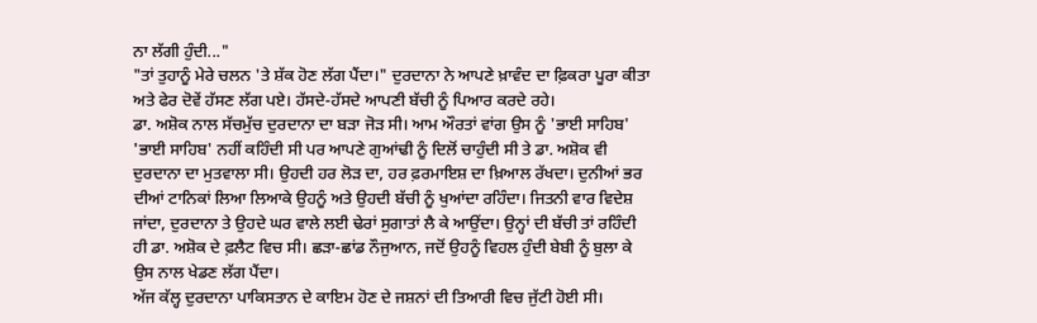ਨਾ ਲੱਗੀ ਹੁੰਦੀ..."
"ਤਾਂ ਤੁਹਾਨੂੰ ਮੇਰੇ ਚਲਨ 'ਤੇ ਸ਼ੱਕ ਹੋਣ ਲੱਗ ਪੈਂਦਾ।" ਦੁਰਦਾਨਾ ਨੇ ਆਪਣੇ ਖ਼ਾਵੰਦ ਦਾ ਫ਼ਿਕਰਾ ਪੂਰਾ ਕੀਤਾ ਅਤੇ ਫੇਰ ਦੋਵੇਂ ਹੱਸਣ ਲੱਗ ਪਏ। ਹੱਸਦੇ-ਹੱਸਦੇ ਆਪਣੀ ਬੱਚੀ ਨੂੰ ਪਿਆਰ ਕਰਦੇ ਰਹੇ।
ਡਾ. ਅਸ਼ੋਕ ਨਾਲ ਸੱਚਮੁੱਚ ਦੁਰਦਾਨਾ ਦਾ ਬੜਾ ਜੋੜ ਸੀ। ਆਮ ਔਰਤਾਂ ਵਾਂਗ ਉਸ ਨੂੰ 'ਭਾਈ ਸਾਹਿਬ' 'ਭਾਈ ਸਾਹਿਬ' ਨਹੀਂ ਕਹਿੰਦੀ ਸੀ ਪਰ ਆਪਣੇ ਗੁਆਂਢੀ ਨੂੰ ਦਿਲੋਂ ਚਾਹੁੰਦੀ ਸੀ ਤੇ ਡਾ. ਅਸ਼ੋਕ ਵੀ ਦੁਰਦਾਨਾ ਦਾ ਮੁਤਵਾਲਾ ਸੀ। ਉਹਦੀ ਹਰ ਲੋੜ ਦਾ, ਹਰ ਫ਼ਰਮਾਇਸ਼ ਦਾ ਖ਼ਿਆਲ ਰੱਖਦਾ। ਦੁਨੀਆਂ ਭਰ ਦੀਆਂ ਟਾਨਿਕਾਂ ਲਿਆ ਲਿਆਕੇ ਉਹਨੂੰ ਅਤੇ ਉਹਦੀ ਬੱਚੀ ਨੂੰ ਖੁਆਂਦਾ ਰਹਿੰਦਾ। ਜਿਤਨੀ ਵਾਰ ਵਿਦੇਸ਼ ਜਾਂਦਾ, ਦੁਰਦਾਨਾ ਤੇ ਉਹਦੇ ਘਰ ਵਾਲੇ ਲਈ ਢੇਰਾਂ ਸੁਗਾਤਾਂ ਲੈ ਕੇ ਆਉਂਦਾ। ਉਨ੍ਹਾਂ ਦੀ ਬੱਚੀ ਤਾਂ ਰਹਿੰਦੀ ਹੀ ਡਾ. ਅਸ਼ੋਕ ਦੇ ਫ਼ਲੈਟ ਵਿਚ ਸੀ। ਛੜਾ-ਛਾਂਡ ਨੌਜੁਆਨ, ਜਦੋਂ ਉਹਨੂੰ ਵਿਹਲ ਹੁੰਦੀ ਬੇਬੀ ਨੂੰ ਬੁਲਾ ਕੇ ਉਸ ਨਾਲ ਖੇਡਣ ਲੱਗ ਪੈਂਦਾ।
ਅੱਜ ਕੱਲ੍ਹ ਦੁਰਦਾਨਾ ਪਾਕਿਸਤਾਨ ਦੇ ਕਾਇਮ ਹੋਣ ਦੇ ਜਸ਼ਨਾਂ ਦੀ ਤਿਆਰੀ ਵਿਚ ਜੁੱਟੀ ਹੋਈ ਸੀ।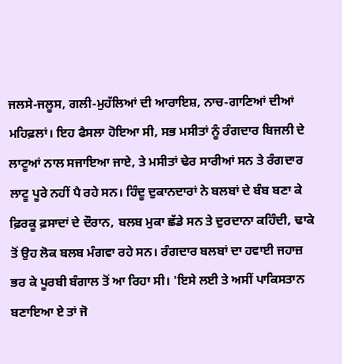ਜਲਸੇ-ਜਲੂਸ, ਗਲੀ-ਮੁਹੱਲਿਆਂ ਦੀ ਆਰਾਇਸ਼, ਨਾਚ-ਗਾਣਿਆਂ ਦੀਆਂ ਮਹਿਫ਼ਲਾਂ। ਇਹ ਫੈਸਲਾ ਹੋਇਆ ਸੀ, ਸਭ ਮਸੀਤਾਂ ਨੂੰ ਰੰਗਦਾਰ ਬਿਜਲੀ ਦੇ ਲਾਟੂਆਂ ਨਾਲ ਸਜਾਇਆ ਜਾਏ, ਤੇ ਮਸੀਤਾਂ ਢੇਰ ਸਾਰੀਆਂ ਸਨ ਤੇ ਰੰਗਦਾਰ ਲਾਟੂ ਪੂਰੇ ਨਹੀਂ ਪੈ ਰਹੇ ਸਨ। ਹਿੰਦੂ ਦੁਕਾਨਦਾਰਾਂ ਨੇ ਬਲਬਾਂ ਦੇ ਬੰਬ ਬਣਾ ਕੇ ਫ਼ਿਰਕੂ ਫ਼ਸਾਦਾਂ ਦੇ ਦੌਰਾਨ, ਬਲਬ ਮੁਕਾ ਛੱਡੇ ਸਨ ਤੇ ਦੁਰਦਾਨਾ ਕਹਿੰਦੀ, ਢਾਕੇ ਤੋਂ ਉਹ ਲੋਕ ਬਲਬ ਮੰਗਵਾ ਰਹੇ ਸਨ। ਰੰਗਦਾਰ ਬਲਬਾਂ ਦਾ ਹਵਾਈ ਜਹਾਜ਼ ਭਰ ਕੇ ਪੂਰਬੀ ਬੰਗਾਲ ਤੋਂ ਆ ਰਿਹਾ ਸੀ। 'ਇਸੇ ਲਈ ਤੇ ਅਸੀਂ ਪਾਕਿਸਤਾਨ ਬਣਾਇਆ ਏ ਤਾਂ ਜੋ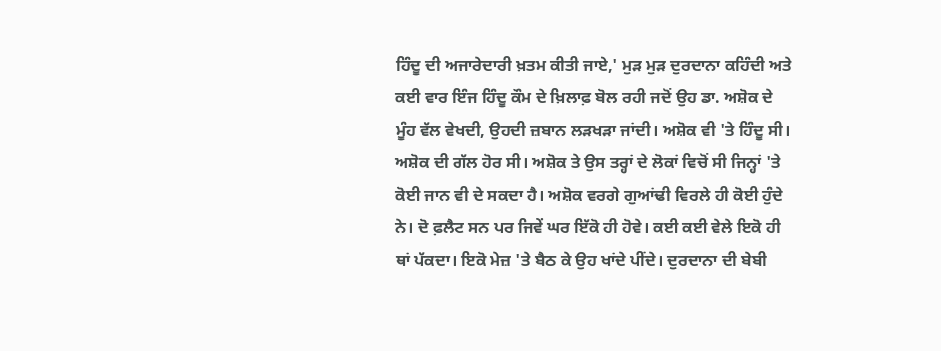ਹਿੰਦੂ ਦੀ ਅਜਾਰੇਦਾਰੀ ਖ਼ਤਮ ਕੀਤੀ ਜਾਏ,' ਮੁੜ ਮੁੜ ਦੁਰਦਾਨਾ ਕਹਿੰਦੀ ਅਤੇ ਕਈ ਵਾਰ ਇੰਜ ਹਿੰਦੂ ਕੌਮ ਦੇ ਖ਼ਿਲਾਫ਼ ਬੋਲ ਰਹੀ ਜਦੋਂ ਉਹ ਡਾ. ਅਸ਼ੋਕ ਦੇ ਮੂੰਹ ਵੱਲ ਵੇਖਦੀ, ਉਹਦੀ ਜ਼ਬਾਨ ਲੜਖੜਾ ਜਾਂਦੀ। ਅਸ਼ੋਕ ਵੀ 'ਤੇ ਹਿੰਦੂ ਸੀ। ਅਸ਼ੋਕ ਦੀ ਗੱਲ ਹੋਰ ਸੀ। ਅਸ਼ੋਕ ਤੇ ਉਸ ਤਰ੍ਹਾਂ ਦੇ ਲੋਕਾਂ ਵਿਚੋਂ ਸੀ ਜਿਨ੍ਹਾਂ 'ਤੇ ਕੋਈ ਜਾਨ ਵੀ ਦੇ ਸਕਦਾ ਹੈ। ਅਸ਼ੋਕ ਵਰਗੇ ਗੁਆਂਢੀ ਵਿਰਲੇ ਹੀ ਕੋਈ ਹੁੰਦੇ ਨੇ। ਦੋ ਫ਼ਲੈਟ ਸਨ ਪਰ ਜਿਵੇਂ ਘਰ ਇੱਕੋ ਹੀ ਹੋਵੇ। ਕਈ ਕਈ ਵੇਲੇ ਇਕੋ ਹੀ ਥਾਂ ਪੱਕਦਾ। ਇਕੋ ਮੇਜ਼ 'ਤੇ ਬੈਠ ਕੇ ਉਹ ਖਾਂਦੇ ਪੀਂਦੇ। ਦੁਰਦਾਨਾ ਦੀ ਬੇਬੀ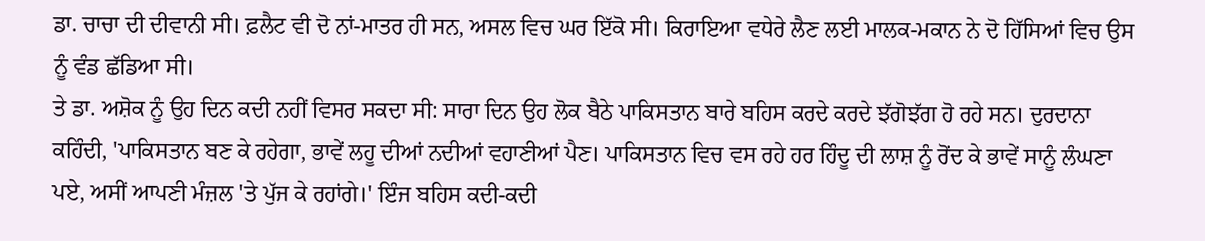ਡਾ. ਚਾਚਾ ਦੀ ਦੀਵਾਨੀ ਸੀ। ਫ਼ਲੈਟ ਵੀ ਦੋ ਨਾਂ-ਮਾਤਰ ਹੀ ਸਨ, ਅਸਲ ਵਿਚ ਘਰ ਇੱਕੋ ਸੀ। ਕਿਰਾਇਆ ਵਧੇਰੇ ਲੈਣ ਲਈ ਮਾਲਕ-ਮਕਾਨ ਨੇ ਦੋ ਹਿੱਸਿਆਂ ਵਿਚ ਉਸ ਨੂੰ ਵੰਡ ਛੱਡਿਆ ਸੀ।
ਤੇ ਡਾ. ਅਸ਼ੋਕ ਨੂੰ ਉਹ ਦਿਨ ਕਦੀ ਨਹੀਂ ਵਿਸਰ ਸਕਦਾ ਸੀ: ਸਾਰਾ ਦਿਨ ਉਹ ਲੋਕ ਬੈਠੇ ਪਾਕਿਸਤਾਨ ਬਾਰੇ ਬਹਿਸ ਕਰਦੇ ਕਰਦੇ ਝੱਗੋਝੱਗ ਹੋ ਰਹੇ ਸਨ। ਦੁਰਦਾਨਾ ਕਹਿੰਦੀ, 'ਪਾਕਿਸਤਾਨ ਬਣ ਕੇ ਰਹੇਗਾ, ਭਾਵੇਂ ਲਹੂ ਦੀਆਂ ਨਦੀਆਂ ਵਹਾਣੀਆਂ ਪੈਣ। ਪਾਕਿਸਤਾਨ ਵਿਚ ਵਸ ਰਹੇ ਹਰ ਹਿੰਦੂ ਦੀ ਲਾਸ਼ ਨੂੰ ਰੋਂਦ ਕੇ ਭਾਵੇਂ ਸਾਨੂੰ ਲੰਘਣਾ ਪਏ, ਅਸੀਂ ਆਪਣੀ ਮੰਜ਼ਲ 'ਤੇ ਪੁੱਜ ਕੇ ਰਹਾਂਗੇ।' ਇੰਜ ਬਹਿਸ ਕਦੀ-ਕਦੀ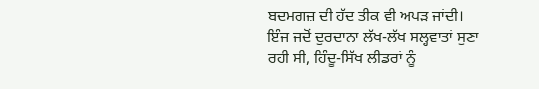ਬਦਮਗਜ਼ ਦੀ ਹੱਦ ਤੀਕ ਵੀ ਅਪੜ ਜਾਂਦੀ। ਇੰਜ ਜਦੋਂ ਦੁਰਦਾਨਾ ਲੱਖ-ਲੱਖ ਸਲ੍ਹਵਾਤਾਂ ਸੁਣਾ ਰਹੀ ਸੀ, ਹਿੰਦੂ-ਸਿੱਖ ਲੀਡਰਾਂ ਨੂੰ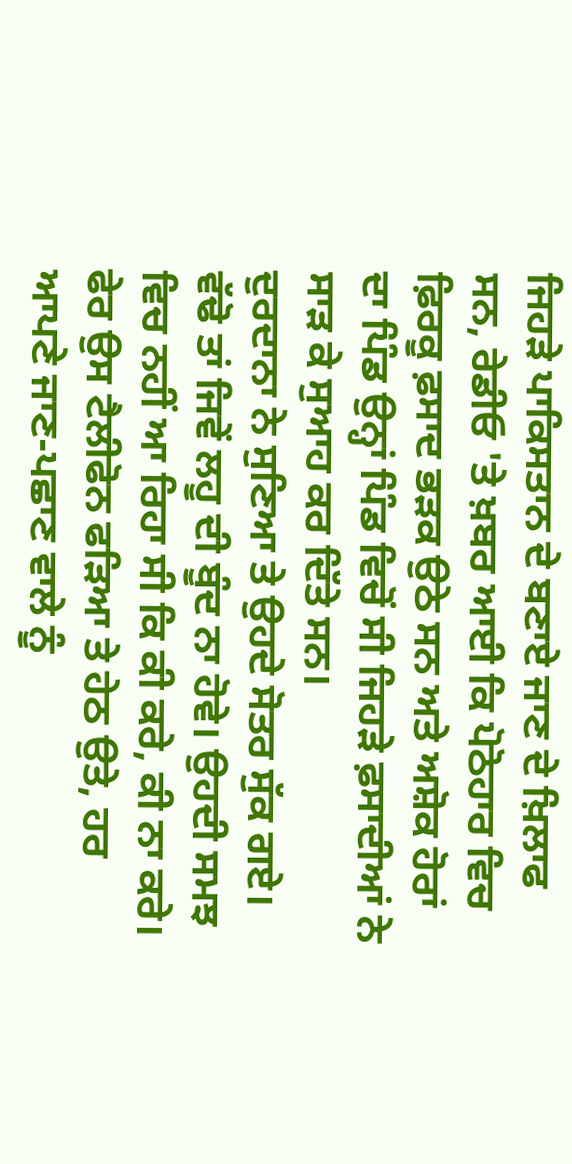ਜਿਹੜੇ ਪਾਕਿਸਤਾਨ ਦੇ ਬਣਾਏ ਜਾਣ ਦੇ ਖ਼ਿਲਾਫ ਸਨ, ਰੇਡੀਓ 'ਤੇ ਖ਼ਬਰ ਆਈ ਕਿ ਪੋਠੋਹਾਰ ਵਿਚ ਫ਼ਿਰਕੂ ਫ਼ਸਾਦ ਭੜਕ ਉਠੇ ਸਨ ਅਤੇ ਅਸ਼ੋਕ ਹੋਰਾਂ ਦਾ ਪਿੰਡ ਉਨ੍ਹਾਂ ਪਿੰਡ ਵਿਚੋਂ ਸੀ ਜਿਹੜੇ ਫ਼ਸਾਦੀਆਂ ਨੇ ਸਾੜ ਕੇ ਸੁਆਹ ਕਰ ਦਿੱਤੇ ਸਨ।
ਦੁਰਦਾਨਾ ਨੇ ਸੁਣਿਆ ਤੇ ਉਹਦੇ ਸੋਤਰ ਸੁੱਕ ਗਏ। ਵੱਢੋ ਤਾਂ ਜਿਵੇਂ ਲਹੂ ਦੀ ਬੂੰਦ ਨਾ ਹੋਵੇ। ਉਹਦੀ ਸਮਝ ਵਿਚ ਨਹੀਂ ਆ ਰਿਹਾ ਸੀ ਕਿ ਕੀ ਕਰੇ, ਕੀ ਨਾ ਕਰੇ। ਫੇਰ ਉਸ ਟੈਲੀਫੋਨ ਫੜਿਆ ਤੇ ਹੇਠ ਉਤੇ, ਹਰ ਆਪਣੇ ਜਾਣ-ਪਛਾਣ ਵਾਲੇ ਨੂੰ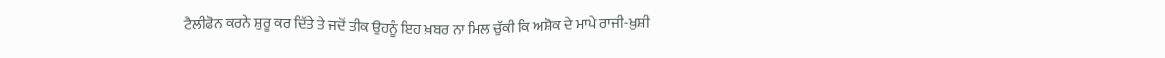ਟੈਲੀਫੋਨ ਕਰਨੇ ਸ਼ੁਰੂ ਕਰ ਦਿੱਤੇ ਤੇ ਜਦੋਂ ਤੀਕ ਉਹਨੂੰ ਇਹ ਖ਼ਬਰ ਨਾ ਮਿਲ ਚੁੱਕੀ ਕਿ ਅਸ਼ੋਕ ਦੇ ਮਾਪੇ ਰਾਜੀ-ਖ਼ੁਸ਼ੀ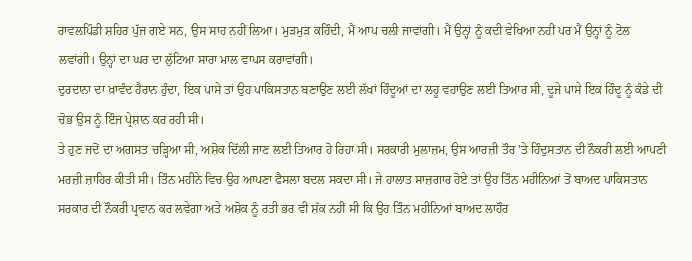ਰਾਵਲਪਿੰਡੀ ਸ਼ਹਿਰ ਪੁੱਜ ਗਏ ਸਨ, ਉਸ ਸਾਹ ਨਹੀਂ ਲਿਆ। ਮੁੜਮੁੜ ਕਹਿੰਦੀ, ਮੈਂ ਆਪ ਚਲੀ ਜਾਵਾਂਗੀ। ਮੈਂ ਉਨ੍ਹਾਂ ਨੂੰ ਕਦੀ ਵੇਖਿਆ ਨਹੀਂ ਪਰ ਮੈਂ ਉਨ੍ਹਾਂ ਨੂੰ ਟੋਲ ਲਵਾਂਗੀ। ਉਨ੍ਹਾਂ ਦਾ ਘਰ ਦਾ ਲੁੱਟਿਆ ਸਾਰਾ ਮਾਲ ਵਾਪਸ ਕਰਾਵਾਂਗੀ।
ਦੁਰਦਾਨਾ ਦਾ ਖ਼ਾਵੰਦ ਹੈਰਾਨ ਹੁੰਦਾ, ਇਕ ਪਾਸੇ ਤਾਂ ਉਹ ਪਾਕਿਸਤਾਨ ਬਣਾਉਣ ਲਈ ਲੱਖਾਂ ਹਿੰਦੂਆਂ ਦਾ ਲਹੂ ਵਹਾਉਣ ਲਈ ਤਿਆਰ ਸੀ, ਦੂਜੇ ਪਾਸੇ ਇਕ ਹਿੰਦੂ ਨੂੰ ਕੰਡੇ ਦੀ ਚੋਭ ਉਸ ਨੂੰ ਇੰਜ ਪ੍ਰੇਸ਼ਾਨ ਕਰ ਰਹੀ ਸੀ।
ਤੇ ਹੁਣ ਜਦੋਂ ਦਾ ਅਗਸਤ ਚੜ੍ਹਿਆ ਸੀ, ਅਸ਼ੋਕ ਦਿੱਲੀ ਜਾਣ ਲਈ ਤਿਆਰ ਹੋ ਰਿਹਾ ਸੀ। ਸਰਕਾਰੀ ਮੁਲਾਜ਼ਮ, ਉਸ ਆਰਜ਼ੀ ਤੌਰ 'ਤੇ ਹਿੰਦੁਸਤਾਨ ਦੀ ਨੌਕਰੀ ਲਈ ਆਪਣੀ ਮਰਜ਼ੀ ਜ਼ਾਹਿਰ ਕੀਤੀ ਸੀ। ਤਿੰਨ ਮਹੀਨੇ ਵਿਚ ਉਹ ਆਪਣਾ ਫੈਸਲਾ ਬਦਲ ਸਕਦਾ ਸੀ। ਜੇ ਹਾਲਾਤ ਸਾਜ਼ਗਾਰ ਹੋਏ ਤਾਂ ਉਹ ਤਿੰਨ ਮਹੀਨਿਆਂ ਤੋਂ ਬਾਅਦ ਪਾਕਿਸਤਾਨ ਸਰਕਾਰ ਦੀ ਨੌਕਰੀ ਪ੍ਰਵਾਨ ਕਰ ਲਵੇਗਾ ਅਤੇ ਅਸ਼ੋਕ ਨੂੰ ਰਤੀ ਭਰ ਵੀ ਸ਼ੱਕ ਨਹੀਂ ਸੀ ਕਿ ਉਹ ਤਿੰਨ ਮਹੀਨਿਆਂ ਬਾਅਦ ਲਾਹੌਰ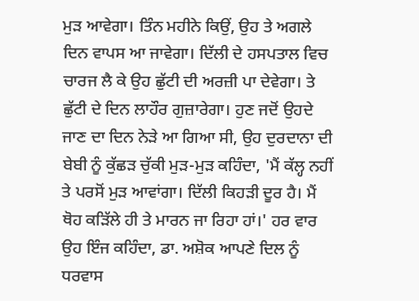ਮੁੜ ਆਵੇਗਾ। ਤਿੰਨ ਮਹੀਨੇ ਕਿਉਂ, ਉਹ ਤੇ ਅਗਲੇ ਦਿਨ ਵਾਪਸ ਆ ਜਾਵੇਗਾ। ਦਿੱਲੀ ਦੇ ਹਸਪਤਾਲ ਵਿਚ ਚਾਰਜ ਲੈ ਕੇ ਉਹ ਛੁੱਟੀ ਦੀ ਅਰਜ਼ੀ ਪਾ ਦੇਵੇਗਾ। ਤੇ ਛੁੱਟੀ ਦੇ ਦਿਨ ਲਾਹੌਰ ਗੁਜ਼ਾਰੇਗਾ। ਹੁਣ ਜਦੋਂ ਉਹਦੇ ਜਾਣ ਦਾ ਦਿਨ ਨੇੜੇ ਆ ਗਿਆ ਸੀ, ਉਹ ਦੁਰਦਾਨਾ ਦੀ ਬੇਬੀ ਨੂੰ ਕੁੱਛੜ ਚੁੱਕੀ ਮੁੜ-ਮੁੜ ਕਹਿੰਦਾ, 'ਮੈਂ ਕੱਲ੍ਹ ਨਹੀਂ ਤੇ ਪਰਸੋਂ ਮੁੜ ਆਵਾਂਗਾ। ਦਿੱਲੀ ਕਿਹੜੀ ਦੂਰ ਹੈ। ਮੈਂ ਥੋਹ ਕੜਿੱਲੇ ਹੀ ਤੇ ਮਾਰਨ ਜਾ ਰਿਹਾ ਹਾਂ।' ਹਰ ਵਾਰ ਉਹ ਇੰਜ ਕਹਿੰਦਾ, ਡਾ. ਅਸ਼ੋਕ ਆਪਣੇ ਦਿਲ ਨੂੰ ਧਰਵਾਸ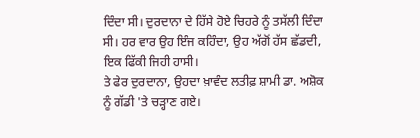ਦਿੰਦਾ ਸੀ। ਦੁਰਦਾਨਾ ਦੇ ਹਿੱਸੇ ਹੋਏ ਚਿਹਰੇ ਨੂੰ ਤਸੱਲੀ ਦਿੰਦਾ ਸੀ। ਹਰ ਵਾਰ ਉਹ ਇੰਜ ਕਹਿੰਦਾ, ਉਹ ਅੱਗੋਂ ਹੱਸ ਛੱਡਦੀ, ਇਕ ਫਿੱਕੀ ਜਿਹੀ ਹਾਸੀ।
ਤੇ ਫੇਰ ਦੁਰਦਾਨਾ, ਉਹਦਾ ਖ਼ਾਵੰਦ ਲਤੀਫ਼ ਸ਼ਾਮੀ ਡਾ. ਅਸ਼ੋਕ ਨੂੰ ਗੱਡੀ 'ਤੇ ਚੜ੍ਹਾਣ ਗਏ।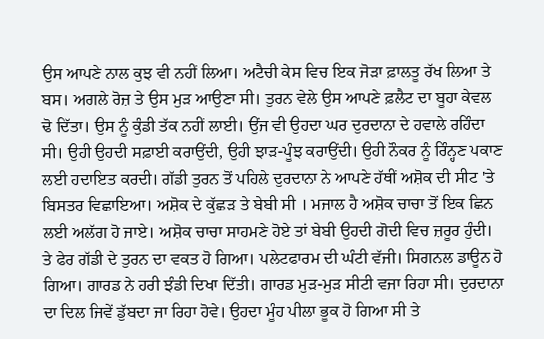ਉਸ ਆਪਣੇ ਨਾਲ ਕੁਝ ਵੀ ਨਹੀਂ ਲਿਆ। ਅਟੈਚੀ ਕੇਸ ਵਿਚ ਇਕ ਜੋੜਾ ਫ਼ਾਲਤੂ ਰੱਖ ਲਿਆ ਤੇ ਬਸ। ਅਗਲੇ ਰੋਜ਼ ਤੇ ਉਸ ਮੁੜ ਆਉਣਾ ਸੀ। ਤੁਰਨ ਵੇਲੇ ਉਸ ਆਪਣੇ ਫ਼ਲੈਟ ਦਾ ਬੂਹਾ ਕੇਵਲ ਢੋ ਦਿੱਤਾ। ਉਸ ਨੂੰ ਕੁੰਡੀ ਤੱਕ ਨਹੀਂ ਲਾਈ। ਉਂਜ ਵੀ ਉਹਦਾ ਘਰ ਦੁਰਦਾਨਾ ਦੇ ਹਵਾਲੇ ਰਹਿੰਦਾ ਸੀ। ਉਹੀ ਉਹਦੀ ਸਫ਼ਾਈ ਕਰਾਉਂਦੀ, ਉਹੀ ਝਾੜ-ਪੂੰਝ ਕਰਾਉਂਦੀ। ਉਹੀ ਨੌਕਰ ਨੂੰ ਰਿੰਨ੍ਹਣ ਪਕਾਣ ਲਈ ਹਦਾਇਤ ਕਰਦੀ। ਗੱਡੀ ਤੁਰਨ ਤੋਂ ਪਹਿਲੇ ਦੁਰਦਾਨਾ ਨੇ ਆਪਣੇ ਹੱਥੀਂ ਅਸ਼ੋਕ ਦੀ ਸੀਟ 'ਤੇ ਬਿਸਤਰ ਵਿਛਾਇਆ। ਅਸ਼ੋਕ ਦੇ ਕੁੱਛੜ ਤੇ ਬੇਬੀ ਸੀ । ਮਜਾਲ ਹੈ ਅਸ਼ੋਕ ਚਾਚਾ ਤੋਂ ਇਕ ਛਿਨ ਲਈ ਅਲੱਗ ਹੋ ਜਾਏ। ਅਸ਼ੋਕ ਚਾਚਾ ਸਾਹਮਣੇ ਹੋਏ ਤਾਂ ਬੇਬੀ ਉਹਦੀ ਗੋਦੀ ਵਿਚ ਜ਼ਰੂਰ ਹੁੰਦੀ।
ਤੇ ਫੇਰ ਗੱਡੀ ਦੇ ਤੁਰਨ ਦਾ ਵਕਤ ਹੋ ਗਿਆ। ਪਲੇਟਫਾਰਮ ਦੀ ਘੰਟੀ ਵੱਜੀ। ਸਿਗਨਲ ਡਾਊਨ ਹੋ ਗਿਆ। ਗਾਰਡ ਨੇ ਹਰੀ ਝੰਡੀ ਦਿਖਾ ਦਿੱਤੀ। ਗਾਰਡ ਮੁੜ-ਮੁੜ ਸੀਟੀ ਵਜਾ ਰਿਹਾ ਸੀ। ਦੁਰਦਾਨਾ ਦਾ ਦਿਲ ਜਿਵੇਂ ਡੁੱਬਦਾ ਜਾ ਰਿਹਾ ਹੋਵੇ। ਉਹਦਾ ਮੂੰਹ ਪੀਲਾ ਭੂਕ ਹੋ ਗਿਆ ਸੀ ਤੇ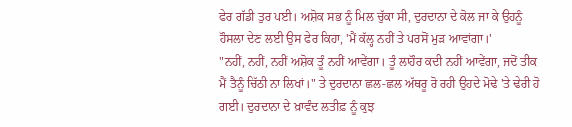ਫੇਰ ਗੱਡੀ ਤੁਰ ਪਈ। ਅਸ਼ੋਕ ਸਭ ਨੂੰ ਮਿਲ ਚੁੱਕਾ ਸੀ, ਦੁਰਦਾਨਾ ਦੇ ਕੋਲ ਜਾ ਕੇ ਉਹਨੂੰ ਹੌਸਲਾ ਦੇਣ ਲਈ ਉਸ ਫੇਰ ਕਿਹਾ, 'ਮੈਂ ਕੱਲ੍ਹ ਨਹੀਂ ਤੇ ਪਰਸੋਂ ਮੁੜ ਆਵਾਂਗਾ।'
"ਨਹੀਂ, ਨਹੀਂ, ਨਹੀਂ ਅਸ਼ੋਕ ਤੂੰ ਨਹੀਂ ਆਵੇਂਗਾ। ਤੂੰ ਲਾਹੌਰ ਕਦੀ ਨਹੀਂ ਆਵੇਂਗਾ, ਜਦੋਂ ਤੀਕ ਮੈਂ ਤੈਨੂੰ ਚਿੱਠੀ ਨਾ ਲਿਖਾਂ।" ਤੇ ਦੁਰਦਾਨਾ ਛਲ-ਛਲ ਅੱਥਰੂ ਰੋ ਰਹੀ ਉਹਦੇ ਮੋਢੇ 'ਤੇ ਢੇਰੀ ਹੋ ਗਈ। ਦੁਰਦਾਨਾ ਦੇ ਖ਼ਾਵੰਦ ਲਤੀਫ਼ ਨੂੰ ਕੁਝ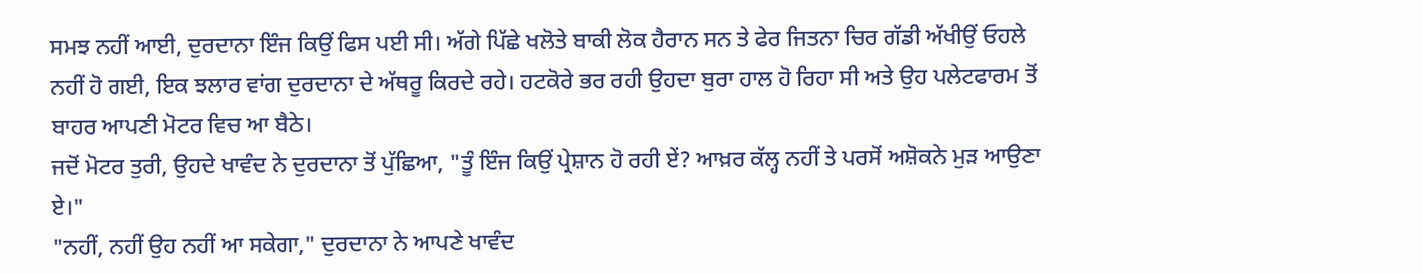ਸਮਝ ਨਹੀਂ ਆਈ, ਦੁਰਦਾਨਾ ਇੰਜ ਕਿਉਂ ਫਿਸ ਪਈ ਸੀ। ਅੱਗੇ ਪਿੱਛੇ ਖਲੋਤੇ ਬਾਕੀ ਲੋਕ ਹੈਰਾਨ ਸਨ ਤੇ ਫੇਰ ਜਿਤਨਾ ਚਿਰ ਗੱਡੀ ਅੱਖੀਉਂ ਓਹਲੇ ਨਹੀਂ ਹੋ ਗਈ, ਇਕ ਝਲਾਰ ਵਾਂਗ ਦੁਰਦਾਨਾ ਦੇ ਅੱਥਰੂ ਕਿਰਦੇ ਰਹੇ। ਹਟਕੋਰੇ ਭਰ ਰਹੀ ਉਹਦਾ ਬੁਰਾ ਹਾਲ ਹੋ ਰਿਹਾ ਸੀ ਅਤੇ ਉਹ ਪਲੇਟਫਾਰਮ ਤੋਂ ਬਾਹਰ ਆਪਣੀ ਮੋਟਰ ਵਿਚ ਆ ਬੈਠੇ।
ਜਦੋਂ ਮੋਟਰ ਤੁਰੀ, ਉਹਦੇ ਖਾਵੰਦ ਨੇ ਦੁਰਦਾਨਾ ਤੋਂ ਪੁੱਛਿਆ, "ਤੂੰ ਇੰਜ ਕਿਉਂ ਪ੍ਰੇਸ਼ਾਨ ਹੋ ਰਹੀ ਏਂ? ਆਖ਼ਰ ਕੱਲ੍ਹ ਨਹੀਂ ਤੇ ਪਰਸੋਂ ਅਸ਼ੋਕਨੇ ਮੁੜ ਆਉਣਾ ਏ।"
"ਨਹੀਂ, ਨਹੀਂ ਉਹ ਨਹੀਂ ਆ ਸਕੇਗਾ," ਦੁਰਦਾਨਾ ਨੇ ਆਪਣੇ ਖਾਵੰਦ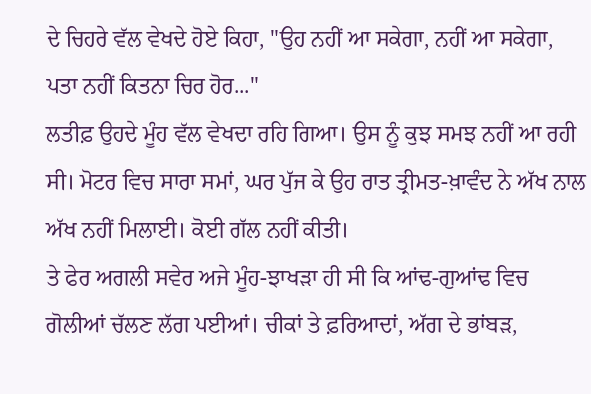ਦੇ ਚਿਹਰੇ ਵੱਲ ਵੇਖਦੇ ਹੋਏ ਕਿਹਾ, "ਉਹ ਨਹੀਂ ਆ ਸਕੇਗਾ, ਨਹੀਂ ਆ ਸਕੇਗਾ, ਪਤਾ ਨਹੀਂ ਕਿਤਨਾ ਚਿਰ ਹੋਰ..."
ਲਤੀਫ਼ ਉਹਦੇ ਮੂੰਹ ਵੱਲ ਵੇਖਦਾ ਰਹਿ ਗਿਆ। ਉਸ ਨੂੰ ਕੁਝ ਸਮਝ ਨਹੀਂ ਆ ਰਹੀ ਸੀ। ਮੋਟਰ ਵਿਚ ਸਾਰਾ ਸਮਾਂ, ਘਰ ਪੁੱਜ ਕੇ ਉਹ ਰਾਤ ਤ੍ਰੀਮਤ-ਖ਼ਾਵੰਦ ਨੇ ਅੱਖ ਨਾਲ ਅੱਖ ਨਹੀਂ ਮਿਲਾਈ। ਕੋਈ ਗੱਲ ਨਹੀਂ ਕੀਤੀ।
ਤੇ ਫੇਰ ਅਗਲੀ ਸਵੇਰ ਅਜੇ ਮੂੰਹ-ਝਾਖੜਾ ਹੀ ਸੀ ਕਿ ਆਂਢ-ਗੁਆਂਢ ਵਿਚ ਗੋਲੀਆਂ ਚੱਲਣ ਲੱਗ ਪਈਆਂ। ਚੀਕਾਂ ਤੇ ਫ਼ਰਿਆਦਾਂ, ਅੱਗ ਦੇ ਭਾਂਬੜ,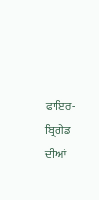ਫਾਇਰ-ਬ੍ਰਿਗੇਡ ਦੀਆਂ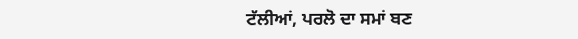ਟੱਲੀਆਂ, ਪਰਲੋ ਦਾ ਸਮਾਂ ਬਣ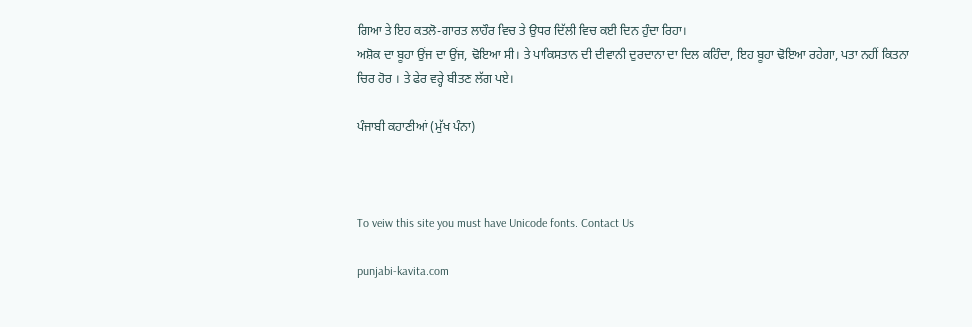ਗਿਆ ਤੇ ਇਹ ਕਤਲੋ-ਗਾਰਤ ਲਾਹੌਰ ਵਿਚ ਤੇ ਉਧਰ ਦਿੱਲੀ ਵਿਚ ਕਈ ਦਿਨ ਹੁੰਦਾ ਰਿਹਾ।
ਅਸ਼ੋਕ ਦਾ ਬੂਹਾ ਉਂਜ ਦਾ ਉਂਜ, ਢੋਇਆ ਸੀ। ਤੇ ਪਾਕਿਸਤਾਨ ਦੀ ਦੀਵਾਨੀ ਦੁਰਦਾਨਾ ਦਾ ਦਿਲ ਕਹਿੰਦਾ, ਇਹ ਬੂਹਾ ਢੋਇਆ ਰਹੇਗਾ, ਪਤਾ ਨਹੀਂ ਕਿਤਨਾ ਚਿਰ ਹੋਰ । ਤੇ ਫੇਰ ਵਰ੍ਹੇ ਬੀਤਣ ਲੱਗ ਪਏ।

ਪੰਜਾਬੀ ਕਹਾਣੀਆਂ (ਮੁੱਖ ਪੰਨਾ)



To veiw this site you must have Unicode fonts. Contact Us

punjabi-kavita.com